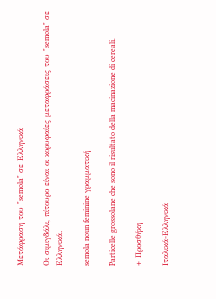Μετάφραση του "semola" σε Ελληνικά

Οι σιμιγδάλι, πίτουρο είναι οι κορυφαίες μεταφράσεις του "semola" σε Ελληνικά.

semola noun feminine γραμματική

Particelle grossolane che sono il risultato della macinazione di cereali.

+ Προσθήκη

Ιταλικά-Ελληνικά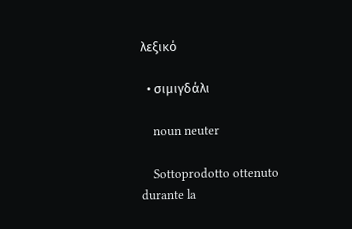λεξικό

  • σιμιγδάλι

    noun neuter

    Sottoprodotto ottenuto durante la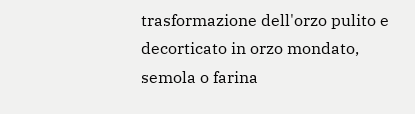trasformazione dell'orzo pulito e decorticato in orzo mondato, semola o farina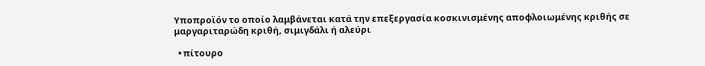Υποπροϊόν το οποίο λαμβάνεται κατά την επεξεργασία κοσκινισμένης αποφλοιωμένης κριθής σε μαργαριταρώδη κριθή, σιμιγδάλι ή αλεύρι

  • πίτουρο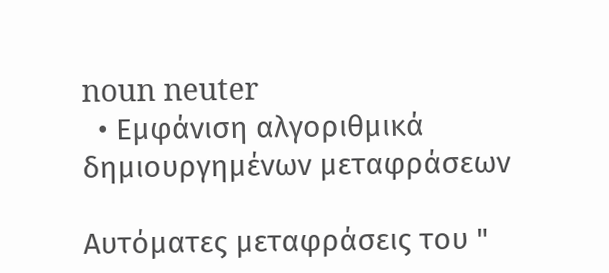noun neuter
  • Εμφάνιση αλγοριθμικά δημιουργημένων μεταφράσεων

Αυτόματες μεταφράσεις του "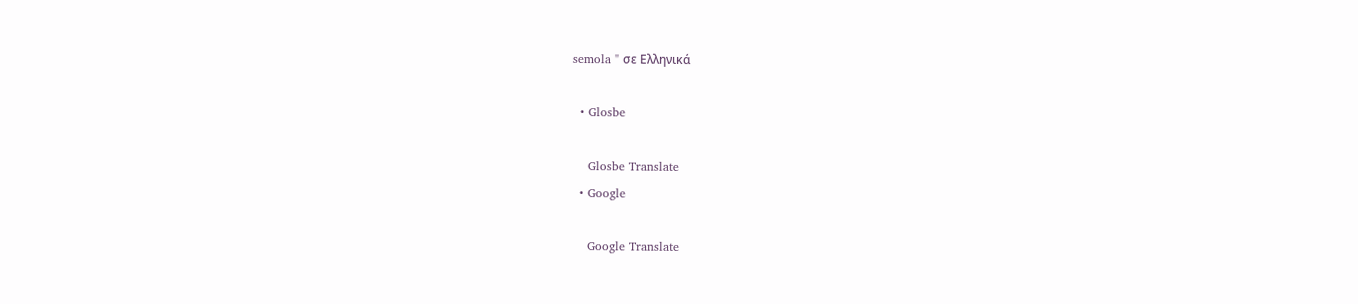semola " σε Ελληνικά

  • Glosbe

    Glosbe Translate
  • Google

    Google Translate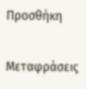Προσθήκη

Μεταφράσεις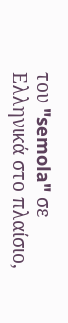του "semola" σε Ελληνικά στο πλαίσιο,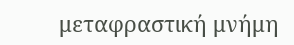μεταφραστική μνήμη